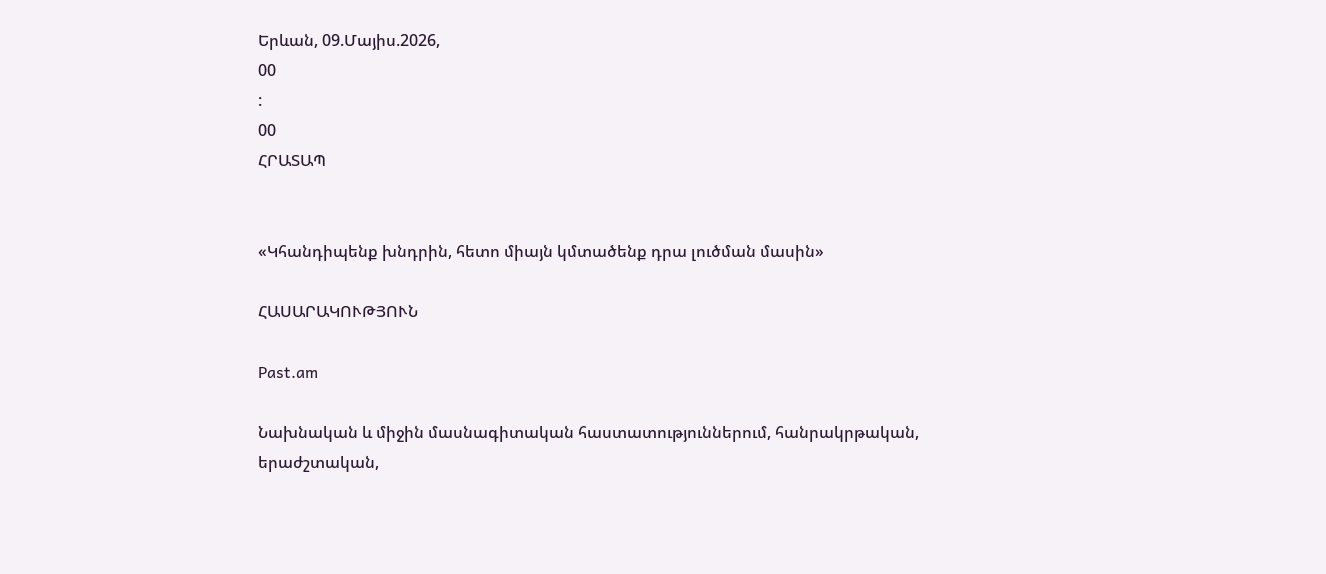Երևան, 09.Մայիս.2026,
00
:
00
ՀՐԱՏԱՊ


«Կհանդիպենք խնդրին, հետո միայն կմտածենք դրա լուծման մասին»

ՀԱՍԱՐԱԿՈՒԹՅՈՒՆ

Past.am

Նախնական և միջին մասնագիտական հաստատություններում, հանրակրթական, երաժշտական,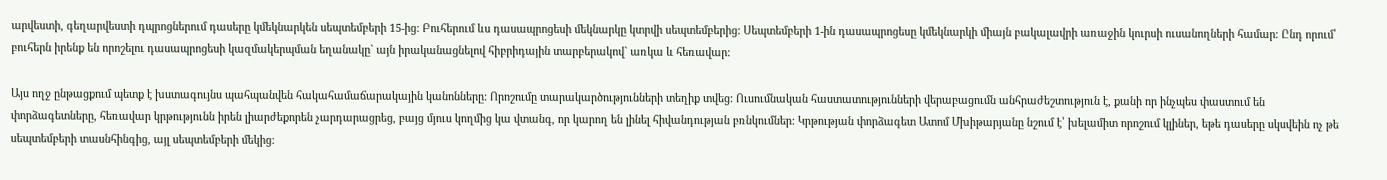արվեստի, գեղարվեստի դպրոցներում դասերը կմեկնարկեն սեպտեմբերի 15-ից: Բուհերում ևս դասապրոցեսի մեկնարկը կտրվի սեպտեմբերից: Սեպտեմբերի 1-ին դասապրոցեսը կմեկնարկի միայն բակալավրի առաջին կուրսի ուսանողների համար։ Ընդ որում՝ բուհերն իրենք են որոշելու դասապրոցեսի կազմակերպման եղանակը` այն իրականացնելով հիբրիդային տարբերակով` առկա և հեռավար:

Այս ողջ ընթացքում պետք է խստագույնս պահպանվեն հակահամաճարակային կանոնները: Որոշումը տարակարծությունների տեղիք տվեց: Ուսումնական հաստատությունների վերաբացումն անհրաժեշտություն է, քանի որ ինչպես փաստում են փորձագետները, հեռավար կրթությունն իրեն լիարժեքորեն չարդարացրեց, բայց մյուս կողմից կա վտանգ, որ կարող են լինել հիվանդության բռնկումներ: Կրթության փորձագետ Ատոմ Մխիթարյանը նշում է՝ խելամիտ որոշում կլիներ, եթե դասերը սկսվեին ոչ թե սեպտեմբերի տասնհինգից, այլ սեպտեմբերի մեկից: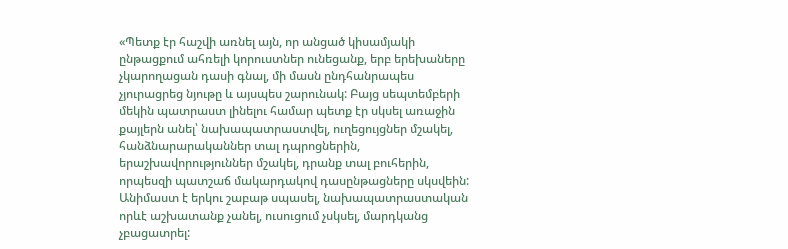«Պետք էր հաշվի առնել այն, որ անցած կիսամյակի ընթացքում ահռելի կորուստներ ունեցանք, երբ երեխաները չկարողացան դասի գնալ, մի մասն ընդհանրապես չյուրացրեց նյութը և այսպես շարունակ: Բայց սեպտեմբերի մեկին պատրաստ լինելու համար պետք էր սկսել առաջին քայլերն անել՝ նախապատրաստվել, ուղեցույցներ մշակել, հանձնարարականներ տալ դպրոցներին, երաշխավորություններ մշակել, դրանք տալ բուհերին, որպեսզի պատշաճ մակարդակով դասընթացները սկսվեին: Անիմաստ է երկու շաբաթ սպասել, նախապատրաստական որևէ աշխատանք չանել, ուսուցում չսկսել, մարդկանց չբացատրել: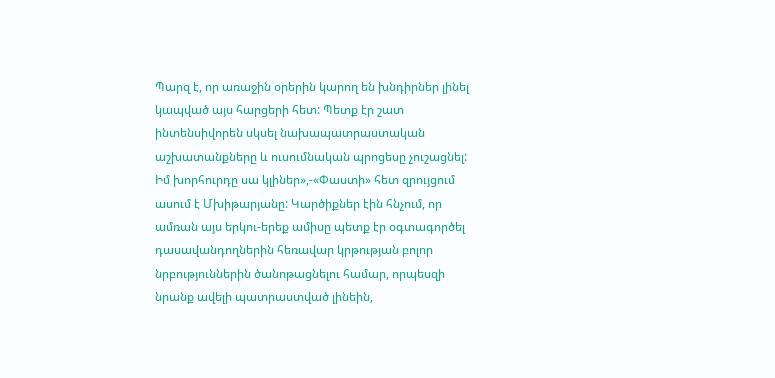Պարզ է, որ առաջին օրերին կարող են խնդիրներ լինել կապված այս հարցերի հետ: Պետք էր շատ ինտենսիվորեն սկսել նախապատրաստական աշխատանքները և ուսումնական պրոցեսը չուշացնել: Իմ խորհուրդը սա կլիներ»,-«Փաստի» հետ զրույցում ասում է Մխիթարյանը: Կարծիքներ էին հնչում, որ ամռան այս երկու-երեք ամիսը պետք էր օգտագործել դասավանդողներին հեռավար կրթության բոլոր նրբություններին ծանոթացնելու համար, որպեսզի նրանք ավելի պատրաստված լինեին,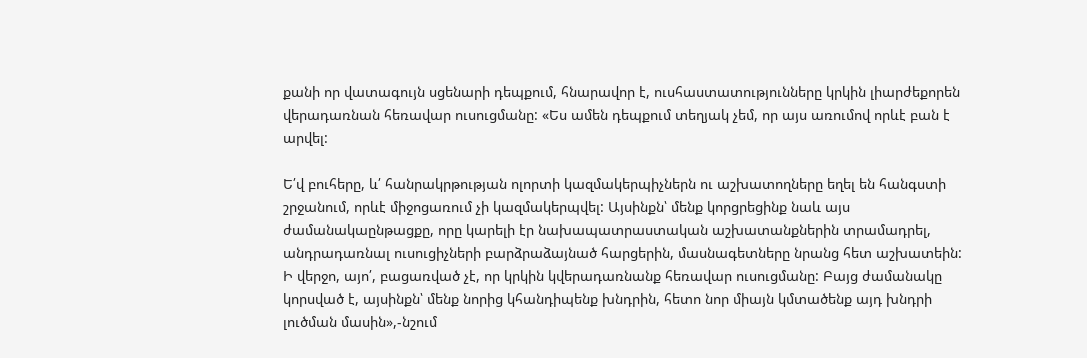քանի որ վատագույն սցենարի դեպքում, հնարավոր է, ուսհաստատությունները կրկին լիարժեքորեն վերադառնան հեռավար ուսուցմանը: «Ես ամեն դեպքում տեղյակ չեմ, որ այս առումով որևէ բան է արվել:

Ե՛վ բուհերը, և՛ հանրակրթության ոլորտի կազմակերպիչներն ու աշխատողները եղել են հանգստի շրջանում, որևէ միջոցառում չի կազմակերպվել: Այսինքն՝ մենք կորցրեցինք նաև այս ժամանակաընթացքը, որը կարելի էր նախապատրաստական աշխատանքներին տրամադրել, անդրադառնալ ուսուցիչների բարձրաձայնած հարցերին, մասնագետները նրանց հետ աշխատեին: Ի վերջո, այո՛, բացառված չէ, որ կրկին կվերադառնանք հեռավար ուսուցմանը: Բայց ժամանակը կորսված է, այսինքն՝ մենք նորից կհանդիպենք խնդրին, հետո նոր միայն կմտածենք այդ խնդրի լուծման մասին»,-նշում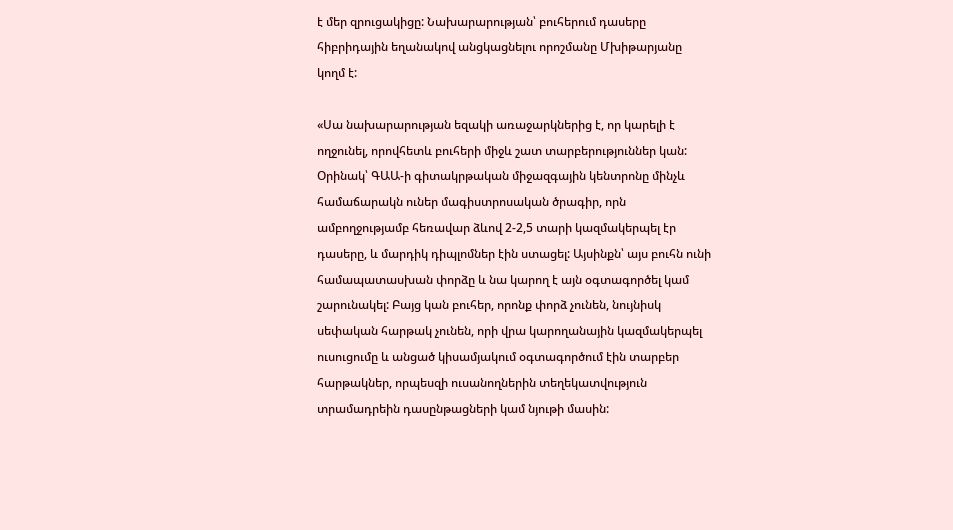է մեր զրուցակիցը: Նախարարության՝ բուհերում դասերը հիբրիդային եղանակով անցկացնելու որոշմանը Մխիթարյանը կողմ է:

«Սա նախարարության եզակի առաջարկներից է, որ կարելի է ողջունել, որովհետև բուհերի միջև շատ տարբերություններ կան: Օրինակ՝ ԳԱԱ-ի գիտակրթական միջազգային կենտրոնը մինչև համաճարակն ուներ մագիստրոսական ծրագիր, որն ամբողջությամբ հեռավար ձևով 2-2,5 տարի կազմակերպել էր դասերը, և մարդիկ դիպլոմներ էին ստացել: Այսինքն՝ այս բուհն ունի համապատասխան փորձը և նա կարող է այն օգտագործել կամ շարունակել: Բայց կան բուհեր, որոնք փորձ չունեն, նույնիսկ սեփական հարթակ չունեն, որի վրա կարողանային կազմակերպել ուսուցումը և անցած կիսամյակում օգտագործում էին տարբեր հարթակներ, որպեսզի ուսանողներին տեղեկատվություն տրամադրեին դասընթացների կամ նյութի մասին: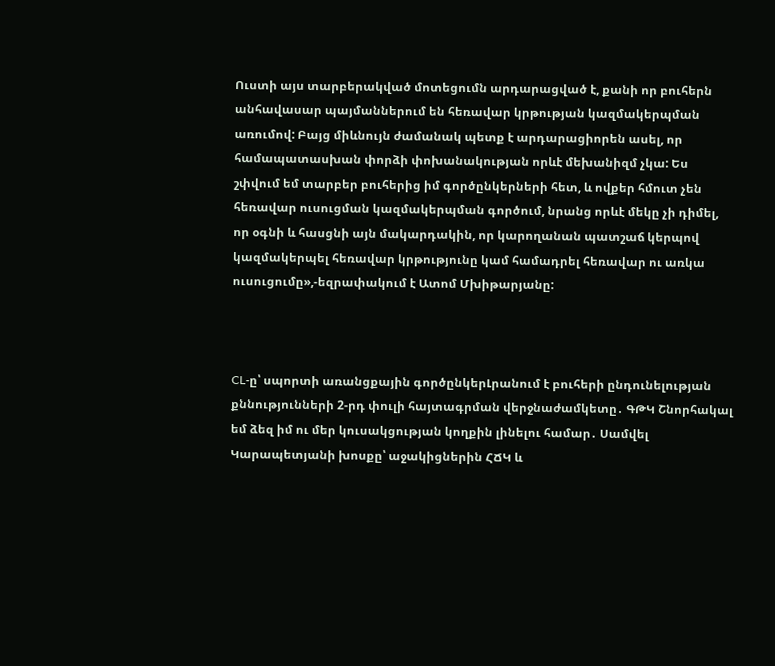Ուստի այս տարբերակված մոտեցումն արդարացված է, քանի որ բուհերն անհավասար պայմաններում են հեռավար կրթության կազմակերպման առումով: Բայց միևնույն ժամանակ պետք է արդարացիորեն ասել, որ համապատասխան փորձի փոխանակության որևէ մեխանիզմ չկա: Ես շփվում եմ տարբեր բուհերից իմ գործընկերների հետ, և ովքեր հմուտ չեն հեռավար ուսուցման կազմակերպման գործում, նրանց որևէ մեկը չի դիմել, որ օգնի և հասցնի այն մակարդակին, որ կարողանան պատշաճ կերպով կազմակերպել հեռավար կրթությունը կամ համադրել հեռավար ու առկա ուսուցումը»,-եզրափակում է Ատոմ Մխիթարյանը:



CL-ը՝ սպորտի առանցքային գործընկերԼրանում է բուհերի ընդունելության քննությունների 2-րդ փուլի հայտագրման վերջնաժամկետը․ ԳԹԿ Շնորհակալ եմ ձեզ իմ ու մեր կուսակցության կողքին լինելու համար․ Սամվել Կարապետյանի խոսքը՝ աջակիցներին ՀՃԿ և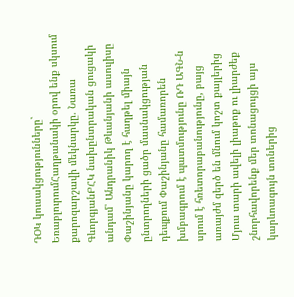ԴՕԿ կուսակցությունները` ԵռաբլուրումՀաղթանակի օրով ենք սկսում քարոզարշավի մեկնարկը. Նառա ԳևորգյանԲՀԿ նախընտրական ցուցակի անդամ՝ Անդրանիկ Թևանյանի ասուլիսը Փաշինյանը կարող է հաղթել միայն ընտրողների ցածր մասնակցության դեպքում Փաշինյանը համառորեն խմբագրում է պատմությունը ՌԴ ԱԳՆ-ն սրում է հռետորաբանությունը, բայց առայժմ զերծ են մնում կոշտ քայլերից Մյուս տարի ավելի լիաթոք ու լիարժեք շնորհավորենք մեր տոնացույցի այս կարևոագույն տոներից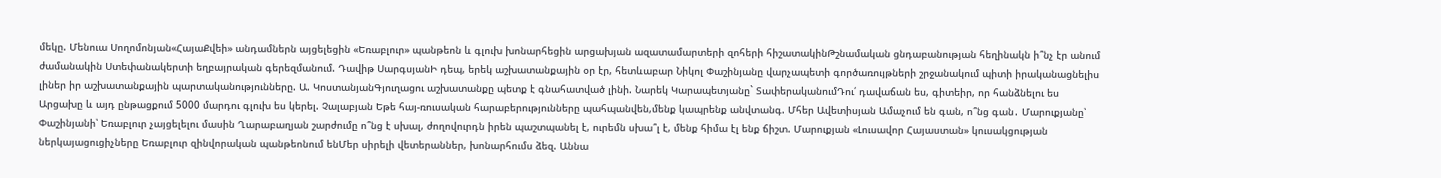մեկը. Մենուա Սողոմոնյան«ՀայաՔվեի» անդամներն այցելեցին «Եռաբլուր» պանթեոն և գլուխ խոնարհեցին արցախյան ազատամարտերի զոհերի հիշատակինԹշնամական ցնդաբանության հեղինակն ի՞նչ էր անում ժամանակին Ստեփանակերտի եղբայրական գերեզմանում. Դավիթ ՍարգսյանԻ դեպ, երեկ աշխատանքային օր էր, հետևաբար Նիկոլ Փաշինյանը վարչապետի գործառույթների շրջանակում պիտի իրականացնելիս լիներ իր աշխատանքային պարտականությունները. Ա. ԿոստանյանԳյուղացու աշխատանքը պետք է գնահատված լինի. Նարեկ Կարապետյանը` ՏափերականումԴու՛ դավաճան ես, գիտեիր, որ հանձնելու ես Արցախը և այդ ընթացքում 5000 մարդու գլուխ ես կերել. Չալաբյան Եթե հայ-ռուսական հարաբերությունները պահպանվեն,մենք կապրենք անվտանգ. Մհեր Ավետիսյան Ամաչում են գան, ո՞նց գան․ Մարուքյանը՝ Փաշինյանի՝ Եռաբլուր չայցելելու մասին Ղարաբաղյան շարժումը ո՞նց է սխալ, ժողովուրդն իրեն պաշտպանել է, ուրեմն սխա՞լ է, մենք հիմա էլ ենք ճիշտ. Մարուքյան «Լուսավոր Հայաստան» կուսակցության ներկայացուցիչները Եռաբլուր զինվորական պանթեոնում ենՄեր սիրելի վետերաններ, խոնարհումս ձեզ. Աննա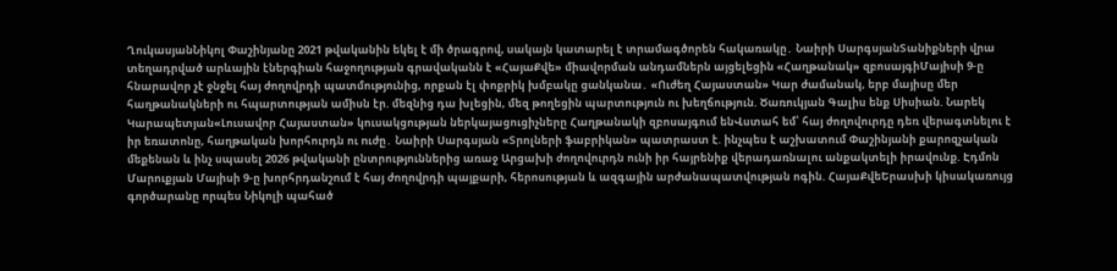ՂուկասյանՆիկոլ Փաշինյանը 2021 թվականին եկել է մի ծրագրով, սակայն կատարել է տրամագծորեն հակառակը․ Նաիրի ՍարգսյանՏանիքների վրա տեղադրված արևային էներգիան հաջողության գրավականն է «ՀայաՔվե» միավորման անդամներն այցելեցին «Հաղթանակ» զբոսայգիՄայիսի 9-ը հնարավոր չէ ջնջել հայ ժողովրդի պատմությունից, որքան էլ փոքրիկ խմբակը ցանկանա․ «Ուժեղ Հայաստան» Կար ժամանակ, երբ մայիսը մեր հաղթանակների ու հպարտության ամիսն էր. մեզնից դա խլեցին, մեզ թողեցին պարտություն ու խեղճություն. Ծառուկյան Գալիս ենք Սիսիան. Նարեկ Կարապետյան«Լուսավոր Հայաստան» կուսակցության ներկայացուցիչները Հաղթանակի զբոսայգում ենՎստահ եմ՝ հայ ժողովուրդը դեռ վերագտնելու է իր եռատոնը, հաղթական խորհուրդն ու nւժը․ Նաիրի Սարգսյան «Տրոլների ֆաբրիկան» պատրաստ է. ինչպես է աշխատում Փաշինյանի քարոզչական մեքենան և ինչ սպասել 2026 թվականի ընտրություններից առաջ Արցախի ժողովուրդն ունի իր հայրենիք վերադառնալու անքակտելի իրավունք. Էդմոն Մարուքյան Մայիսի 9-ը խորհրդանշում է հայ ժողովրդի պայքարի, հերոսության և ազգային արժանապատվության ոգին. ՀայաՔվեԵրասխի կիսակառույց գործարանը որպես Նիկոլի պահած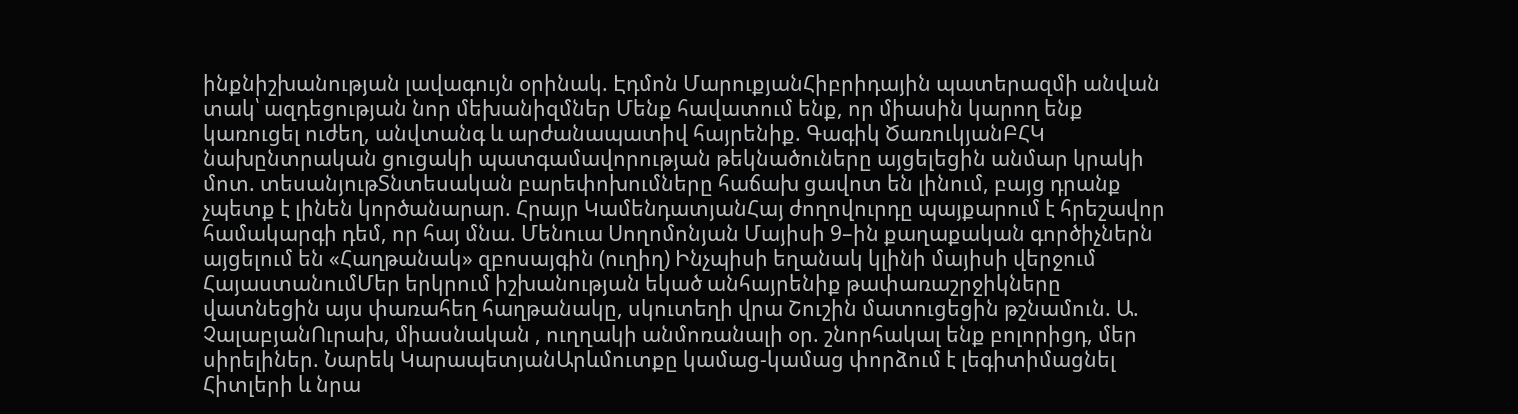ինքնիշխանության լավագույն օրինակ. Էդմոն ՄարուքյանՀիբրիդային պատերազմի անվան տակ՝ ազդեցության նոր մեխանիզմներ Մենք հավատում ենք, որ միասին կարող ենք կառուցել ուժեղ, անվտանգ և արժանապատիվ հայրենիք. Գագիկ ԾառուկյանԲՀԿ նախընտրական ցուցակի պատգամավորության թեկնածուները այցելեցին անմար կրակի մոտ. տեսանյութՏնտեսական բարեփոխումները հաճախ ցավոտ են լինում, բայց դրանք չպետք է լինեն կործանարար. Հրայր ԿամենդատյանՀայ ժողովուրդը պայքարում է հրեշավոր համակարգի դեմ, որ հայ մնա. Մենուա Սողոմոնյան Մայիսի 9–ին քաղաքական գործիչներն այցելում են «Հաղթանակ» զբոսայգին (ուղիղ) Ինչպիսի եղանակ կլինի մայիսի վերջում ՀայաստանումՄեր երկրում իշխանության եկած անհայրենիք թափառաշրջիկները վատնեցին այս փառահեղ հաղթանակը, սկուտեղի վրա Շուշին մատուցեցին թշնամուն. Ա. ՉալաբյանՈւրախ, միասնական , ուղղակի անմոռանալի օր. շնորհակալ ենք բոլորիցդ, մեր սիրելիներ. Նարեկ ԿարապետյանԱրևմուտքը կամաց-կամաց փորձում է լեգիտիմացնել Հիտլերի և նրա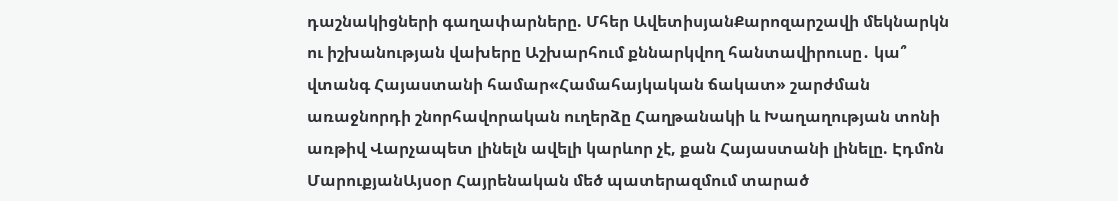դաշնակիցների գաղափարները. Մհեր ԱվետիսյանՔարոզարշավի մեկնարկն ու իշխանության վախերը Աշխարհում քննարկվող հանտավիրուսը․ կա՞ վտանգ Հայաստանի համար«Համահայկական ճակատ» շարժման առաջնորդի շնորհավորական ուղերձը Հաղթանակի և Խաղաղության տոնի առթիվ Վարչապետ լինելն ավելի կարևոր չէ, քան Հայաստանի լինելը. Էդմոն ՄարուքյանԱյսօր Հայրենական մեծ պատերազմում տարած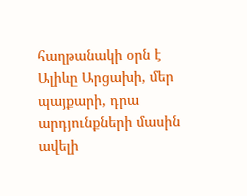հաղթանակի օրն է Ալիևը Արցախի, մեր պայքարի, դրա արդյունքների մասին ավելի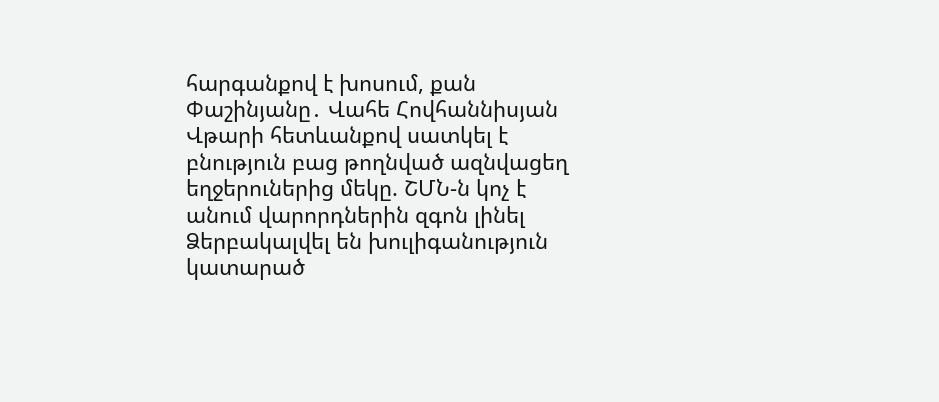հարգանքով է խոսում, քան Փաշինյանը․ Վահե Հովհաննիսյան Վթարի հետևանքով սատկել է բնություն բաց թողնված ազնվացեղ եղջերուներից մեկը. ՇՄՆ-ն կոչ է անում վարորդներին զգոն լինել Ձերբակալվել են խուլիգանություն կատարած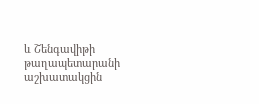և Շենգավիթի թաղապետարանի աշխատակցին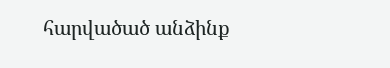հարվածած անձինք